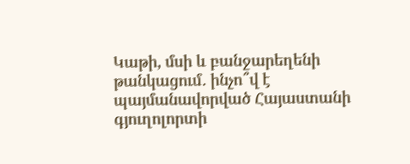Կաթի, մսի և բանջարեղենի թանկացում․ ինչո՞վ է պայմանավորված Հայաստանի գյուղոլորտի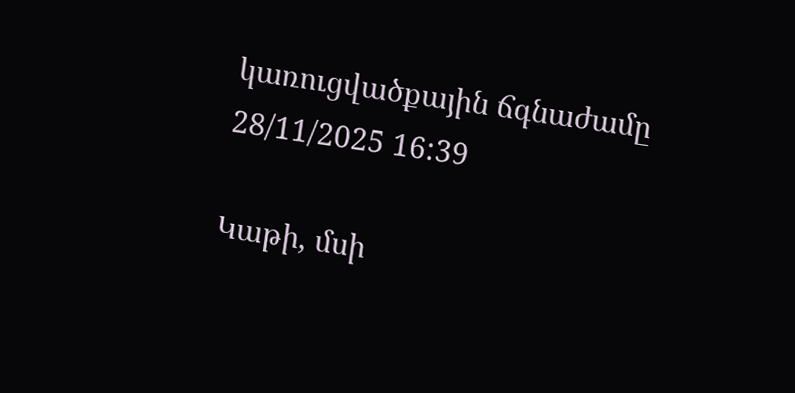կառուցվածքային ճգնաժամը
28/11/2025 16:39

Կաթի, մսի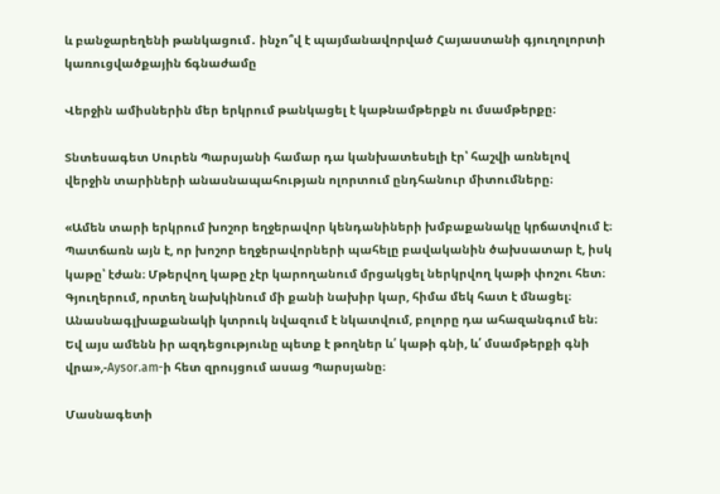և բանջարեղենի թանկացում․ ինչո՞վ է պայմանավորված Հայաստանի գյուղոլորտի կառուցվածքային ճգնաժամը

Վերջին ամիսներին մեր երկրում թանկացել է կաթնամթերքն ու մսամթերքը։

Տնտեսագետ Սուրեն Պարսյանի համար դա կանխատեսելի էր՝ հաշվի առնելով վերջին տարիների անասնապահության ոլորտում ընդհանուր միտումները։

«Ամեն տարի երկրում խոշոր եղջերավոր կենդանիների խմբաքանակը կրճատվում է։ Պատճառն այն է, որ խոշոր եղջերավորների պահելը բավականին ծախսատար է, իսկ կաթը՝ էժան։ Մթերվող կաթը չէր կարողանում մրցակցել ներկրվող կաթի փոշու հետ։ Գյուղերում, որտեղ նախկինում մի քանի նախիր կար, հիմա մեկ հատ է մնացել։ Անասնագլխաքանակի կտրուկ նվազում է նկատվում, բոլորը դա ահազանգում են։ Եվ այս ամենն իր ազդեցությունը պետք է թողներ և՛ կաթի գնի, և՛ մսամթերքի գնի վրա»,-Aysor.am-ի հետ զրույցում ասաց Պարսյանը։

Մասնագետի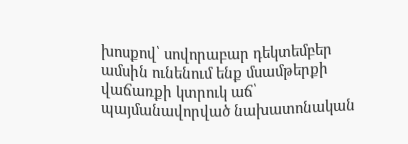խոսքով՝ սովորաբար դեկտեմբեր ամսին ունենում ենք մսամթերքի վաճառքի կտրուկ աճ՝ պայմանավորված նախատոնական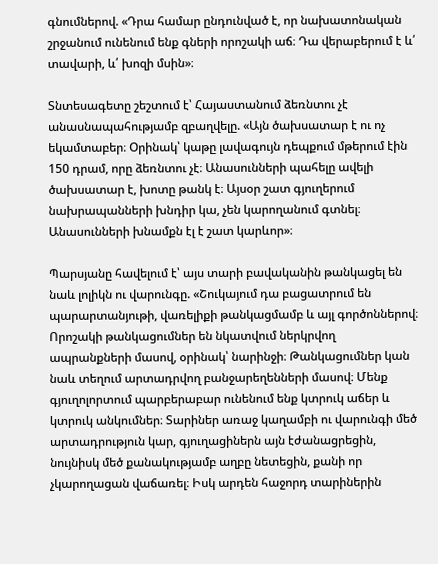գնումներով. «Դրա համար ընդունված է, որ նախատոնական շրջանում ունենում ենք գների որոշակի աճ։ Դա վերաբերում է և՛ տավարի, և՛ խոզի մսին»։

Տնտեսագետը շեշտում է՝ Հայաստանում ձեռնտու չէ անասնապահությամբ զբաղվելը. «Այն ծախսատար է ու ոչ եկամտաբեր։ Օրինակ՝ կաթը լավագույն դեպքում մթերում էին 150 դրամ, որը ձեռնտու չէ։ Անասունների պահելը ավելի ծախսատար է, խոտը թանկ է։ Այսօր շատ գյուղերում նախրապանների խնդիր կա, չեն կարողանում գտնել։ Անասունների խնամքն էլ է շատ կարևոր»։

Պարսյանը հավելում է՝ այս տարի բավականին թանկացել են նաև լոլիկն ու վարունգը. «Շուկայում դա բացատրում են պարարտանյութի, վառելիքի թանկացմամբ և այլ գործոններով։ Որոշակի թանկացումներ են նկատվում ներկրվող ապրանքների մասով, օրինակ՝ նարինջի։ Թանկացումներ կան նաև տեղում արտադրվող բանջարեղենների մասով։ Մենք գյուղոլորտում պարբերաբար ունենում ենք կտրուկ աճեր և կտրուկ անկումներ։ Տարիներ առաջ կաղամբի ու վարունգի մեծ արտադրություն կար, գյուղացիներն այն էժանացրեցին, նույնիսկ մեծ քանակությամբ աղբը նետեցին, քանի որ չկարողացան վաճառել։ Իսկ արդեն հաջորդ տարիներին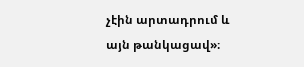չէին արտադրում և այն թանկացավ»։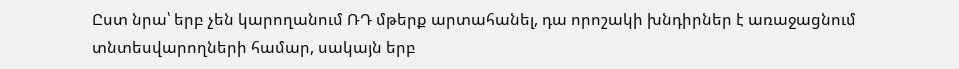Ըստ նրա՝ երբ չեն կարողանում ՌԴ մթերք արտահանել, դա որոշակի խնդիրներ է առաջացնում տնտեսվարողների համար, սակայն երբ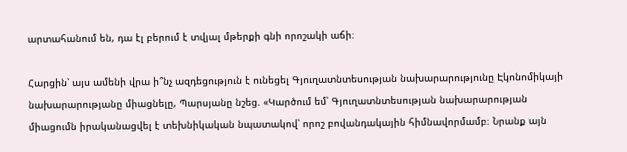արտահանում են, դա էլ բերում է տվյալ մթերքի գնի որոշակի աճի։

Հարցին՝ այս ամենի վրա ի՞նչ ազդեցություն է ունեցել Գյուղատնտեսության նախարարությունը Էկոնոմիկայի նախարարությանը միացնելը, Պարսյանը նշեց. «Կարծում եմ՝ Գյուղատնտեսության նախարարության միացումն իրականացվել է տեխնիկական նպատակով՝ որոշ բովանդակային հիմնավորմամբ։ Նրանք այն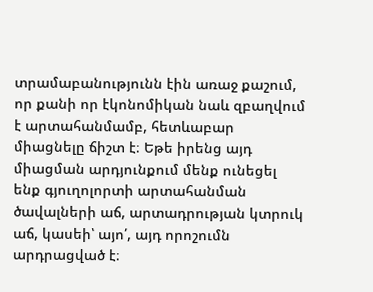տրամաբանությունն էին առաջ քաշում, որ քանի որ էկոնոմիկան նաև զբաղվում է արտահանմամբ, հետևաբար միացնելը ճիշտ է։ Եթե իրենց այդ միացման արդյունքում մենք ունեցել ենք գյուղոլորտի արտահանման ծավալների աճ, արտադրության կտրուկ աճ, կասեի՝ այո՛, այդ որոշումն արդրացված է։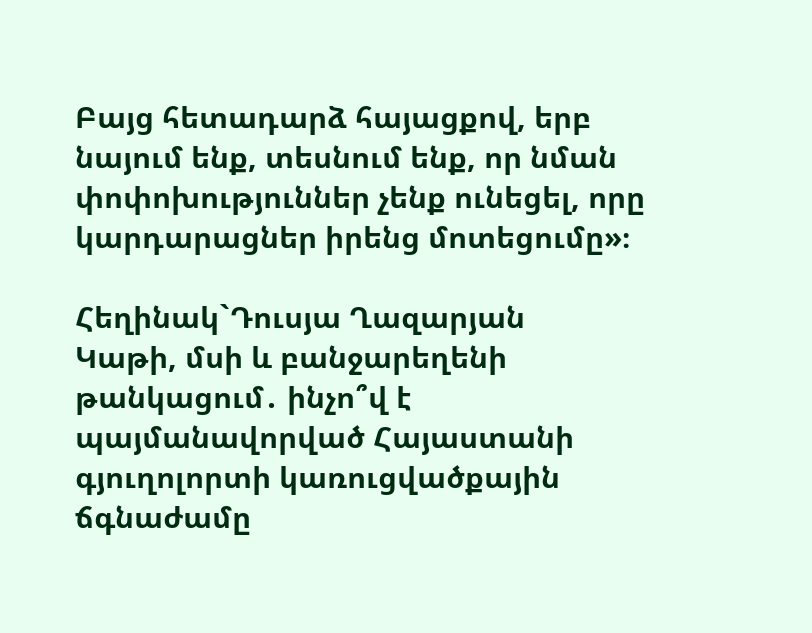Բայց հետադարձ հայացքով, երբ նայում ենք, տեսնում ենք, որ նման փոփոխություններ չենք ունեցել, որը կարդարացներ իրենց մոտեցումը»։

Հեղինակ`Դուսյա Ղազարյան
Կաթի, մսի և բանջարեղենի թանկացում․ ինչո՞վ է պայմանավորված Հայաստանի գյուղոլորտի կառուցվածքային ճգնաժամը